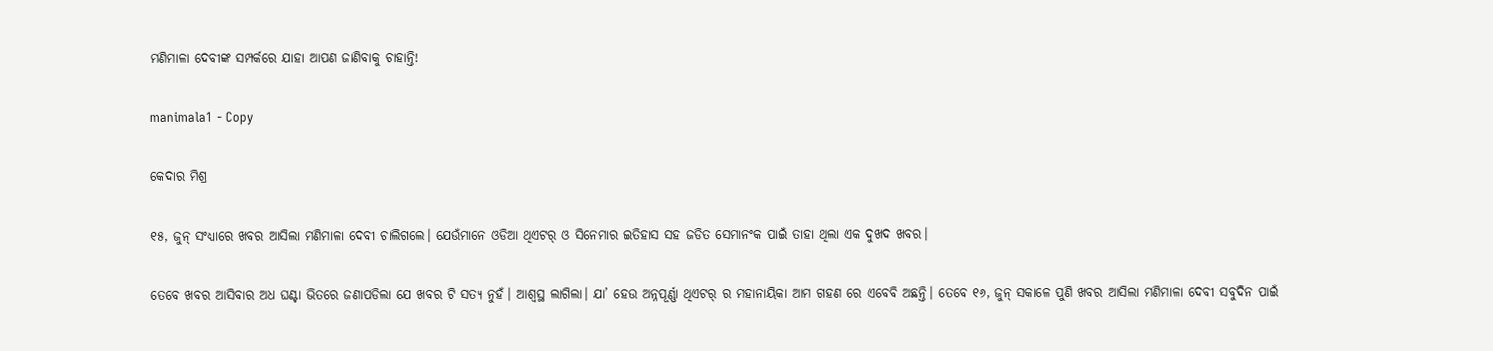ମଣିମାଳା ଦେବୀଙ୍କ ସମ୍ପର୍କରେ ଯାହା ଆପଣ ଜାଣିବାକୁ ଚାହାନ୍ତି!

manimala1 - Copy

କେଦାର ମିଶ୍ର

୧୫, ଜୁନ୍ ସଂଧ୍ୟାରେ ଖବର ଆସିଲା ମଣିମାଳା ଦେବୀ ଚାଲିଗଲେ। ଯେଉଁମାନେ ଓଡିଆ ଥିଏଟର୍ ଓ ସିନେମାର ଇତିହାସ ସହ ଜଡିତ ସେମାନଂକ ପାଇଁ ତାହା ଥିଲା ଏକ ଦୁଖଦ ଖବର।

ତେବେ ଖବର ଆସିବାର ଅଧ ଘଣ୍ଟା ଭିତରେ ଜଣାପଡିଲା ଯେ ଖବର ଟି ସତ୍ୟ ନୁହଁ। ଆଶ୍ଵସ୍ଥ ଲାଗିଲା। ଯା’ ହେଉ ଅନ୍ନପୂର୍ଣ୍ଣା ଥିଏଟର୍ ର ମହାନାୟିକା ଆମ ଗହଣ ରେ ଏବେବି ଅଛନ୍ତି। ତେବେ ୧୬, ଜୁନ୍ ସକାଳେ ପୁଣି ଖବର ଆସିଲା ମଣିମାଳା ଦେବୀ ସବୁଦିନ ପାଇଁ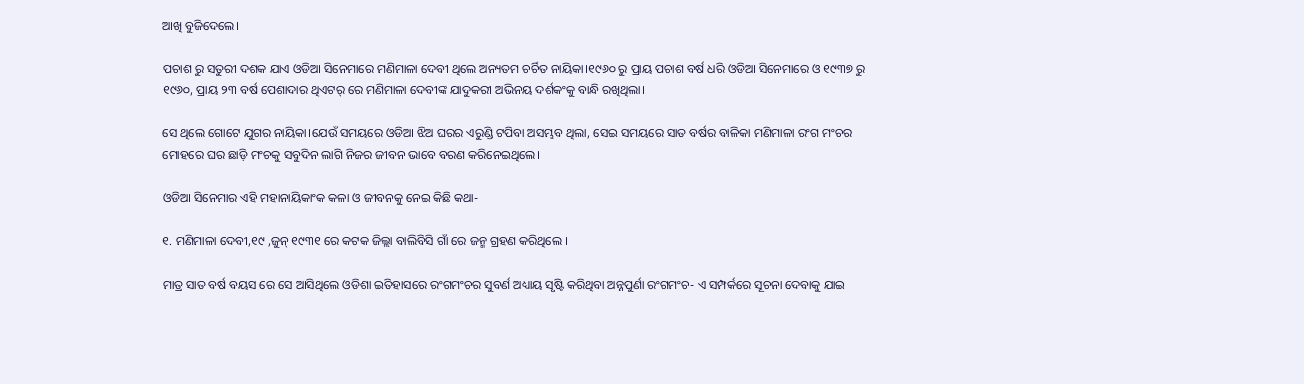ଆଖି ବୁଜିଦେଲେ।

ପଚାଶ ରୁ ସତୁରୀ ଦଶକ ଯାଏ ଓଡିଆ ସିନେମାରେ ମଣିମାଳା ଦେବୀ ଥିଲେ ଅନ୍ୟତମ ଚର୍ଚିତ ନାୟିକା।୧୯୬୦ ରୁ ପ୍ରାୟ ପଚାଶ ବର୍ଷ ଧରି ଓଡିଆ ସିନେମାରେ ଓ ୧୯୩୭ ରୁ ୧୯୬୦, ପ୍ରାୟ ୨୩ ବର୍ଷ ପେଶାଦାର ଥିଏଟର୍ ରେ ମଣିମାଳା ଦେବୀଙ୍କ ଯାଦୁକରୀ ଅଭିନୟ ଦର୍ଶକଂକୁ ବାନ୍ଧି ରଖିଥିଲା।

ସେ ଥିଲେ ଗୋଟେ ଯୁଗର ନାୟିକା।ଯେଉଁ ସମୟରେ ଓଡିଆ ଝିଅ ଘରର ଏରୁଣ୍ଡି ଟପିବା ଅସମ୍ଭବ ଥିଲା, ସେଇ ସମୟରେ ସାତ ବର୍ଷର ବାଳିକା ମଣିମାଳା ରଂଗ ମଂଚର ମୋହରେ ଘର ଛାଡ଼ି ମଂଚକୁ ସବୁଦିନ ଲାଗି ନିଜର ଜୀବନ ଭାବେ ବରଣ କରିନେଇଥିଲେ।

ଓଡିଆ ସିନେମାର ଏହି ମହାନାୟିକାଂକ କଳା ଓ ଜୀବନକୁ ନେଇ କିଛି କଥା-

୧. ମଣିମାଳା ଦେବୀ,୧୯ ,ଜୁନ୍ ୧୯୩୧ ରେ କଟକ ଜିଲ୍ଲା ବାଲିବିସି ଗାଁ ରେ ଜନ୍ମ ଗ୍ରହଣ କରିଥିଲେ ।

ମାତ୍ର ସାତ ବର୍ଷ ବୟସ ରେ ସେ ଆସିଥିଲେ ଓଡିଶା ଇତିହାସରେ ରଂଗମଂଚର ସୁବର୍ଣ ଅଧ୍ୟାୟ ସୃଷ୍ଟି କରିଥିବା ଅନ୍ନପୁର୍ଣା ରଂଗମଂଚ- ଏ ସମ୍ପର୍କରେ ସୂଚନା ଦେବାକୁ ଯାଇ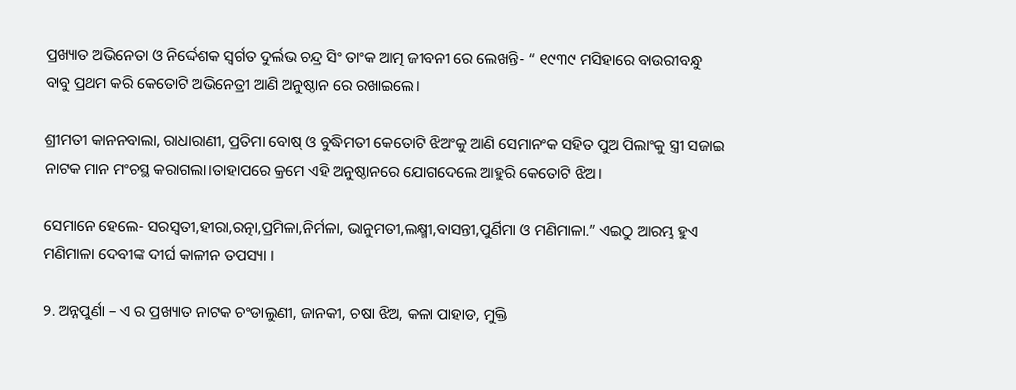ପ୍ରଖ୍ୟାତ ଅଭିନେତା ଓ ନିର୍ଦ୍ଦେଶକ ସ୍ବର୍ଗତ ଦୁର୍ଲଭ ଚନ୍ଦ୍ର ସିଂ ତାଂକ ଆତ୍ମ ଜୀବନୀ ରେ ଲେଖନ୍ତି- “ ୧୯୩୯ ମସିହାରେ ବାଉରୀବନ୍ଧୁ ବାବୁ ପ୍ରଥମ କରି କେତୋଟି ଅଭିନେତ୍ରୀ ଆଣି ଅନୁଷ୍ଠାନ ରେ ରଖାଇଲେ।

ଶ୍ରୀମତୀ କାନନବାଲା, ରାଧାରାଣୀ, ପ୍ରତିମା ବୋଷ୍ ଓ ବୁଦ୍ଧିମତୀ କେତୋଟି ଝିଅଂକୁ ଆଣି ସେମାନଂକ ସହିତ ପୁଅ ପିଲାଂକୁ ସ୍ତ୍ରୀ ସଜାଇ ନାଟକ ମାନ ମଂଚସ୍ଥ କରାଗଲା।ତାହାପରେ କ୍ରମେ ଏହି ଅନୁଷ୍ଠାନରେ ଯୋଗଦେଲେ ଆହୁରି କେତୋଟି ଝିଅ।

ସେମାନେ ହେଲେ- ସରସ୍ଵତୀ,ହୀରା,ରତ୍ନା,ପ୍ରମିଳା,ନିର୍ମଳା, ଭାନୁମତୀ,ଲକ୍ଷ୍ମୀ,ବାସନ୍ତୀ,ପୁର୍ଣିମା ଓ ମଣିମାଳା.” ଏଇଠୁ ଆରମ୍ଭ ହୁଏ ମଣିମାଳା ଦେବୀଙ୍କ ଦୀର୍ଘ କାଳୀନ ତପସ୍ୟା ।

୨. ଅନ୍ନପୁର୍ଣା – ଏ ର ପ୍ରଖ୍ୟାତ ନାଟକ ଚଂଡାଲୁଣୀ, ଜାନକୀ, ଚଷା ଝିଅ, କଳା ପାହାଡ, ମୁକ୍ତି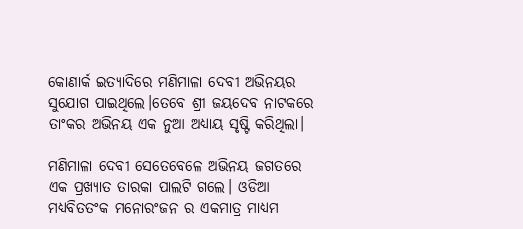କୋଣାର୍କ ଇତ୍ୟାଦିରେ ମଣିମାଳା ଦେବୀ ଅଭିନୟର ସୁଯୋଗ ପାଇଥିଲେ।ତେବେ ଶ୍ରୀ ଜୟଦେବ ନାଟକରେ ତାଂକର ଅଭିନୟ ଏକ ନୁଆ ଅଧ୍ୟାୟ ସୃଷ୍ଟି କରିଥିଲା।

ମଣିମାଳା ଦେବୀ ସେତେବେଳେ ଅଭିନୟ ଜଗତରେ ଏକ ପ୍ରଖ୍ୟାତ ତାରକା ପାଲଟି ଗଲେ। ଓଡିଆ ମଧ୍ୟବିତତଂକ ମନୋରଂଜନ ର ଏକମାତ୍ର ମାଧ୍ୟମ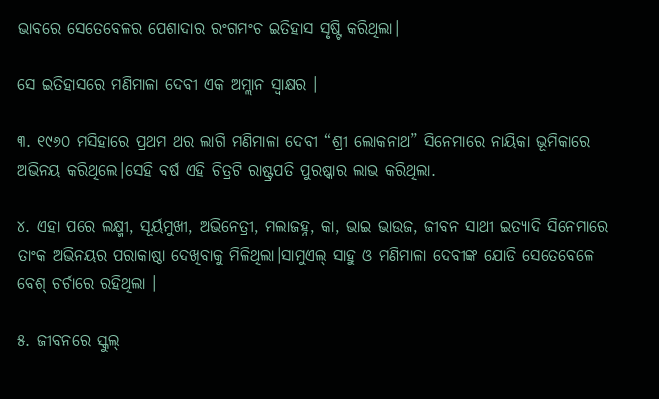ଭାବରେ ସେତେବେଳର ପେଶାଦାର ରଂଗମଂଚ ଇତିହାସ ସୃଷ୍ଟି କରିଥିଲା।

ସେ ଇତିହାସରେ ମଣିମାଳା ଦେବୀ ଏକ ଅମ୍ଲାନ ସ୍ଵାକ୍ଷର ।

୩. ୧୯୬୦ ମସିହାରେ ପ୍ରଥମ ଥର ଲାଗି ମଣିମାଳା ଦେବୀ “ଶ୍ରୀ ଲୋକନାଥ” ସିନେମାରେ ନାୟିକା ଭୂମିକାରେ ଅଭିନୟ କରିଥିଲେ।ସେହି ବର୍ଷ ଏହି ଚିତ୍ରଟି ରାଷ୍ଟ୍ରପତି ପୁରଷ୍କାର ଲାଭ କରିଥିଲା.

୪. ଏହା ପରେ ଲକ୍ଷ୍ମୀ, ସୂର୍ୟମୁଖୀ, ଅଭିନେତ୍ରୀ, ମଲାଜହ୍ନ, କା, ଭାଇ ଭାଉଜ, ଜୀବନ ସାଥୀ ଇତ୍ୟାଦି ସିନେମାରେ ତାଂକ ଅଭିନୟର ପରାକାଷ୍ଠା ଦେଖିବାକୁ ମିଳିଥିଲା।ସାମୁଏଲ୍ ସାହୁ ଓ ମଣିମାଳା ଦେବୀଙ୍କ ଯୋଡି ସେତେବେଳେ ବେଶ୍ ଚର୍ଚାରେ ରହିଥିଲା ।

୫. ଜୀବନରେ ସ୍କୁଲ୍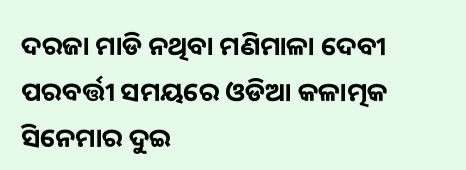ଦରଜା ମାଡି ନଥିବା ମଣିମାଳା ଦେବୀ ପରବର୍ତ୍ତୀ ସମୟରେ ଓଡିଆ କଳାତ୍ମକ ସିନେମାର ଦୁଇ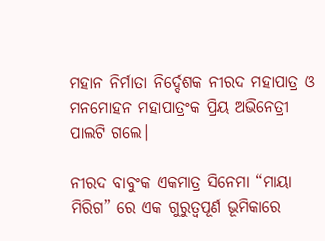ମହାନ ନିର୍ମାତା ନିର୍ଦ୍ଦେଶକ ନୀରଦ ମହାପାତ୍ର ଓ ମନମୋହନ ମହାପାତ୍ରଂକ ପ୍ରିୟ ଅଭିନେତ୍ରୀ ପାଲଟି ଗଲେ।

ନୀରଦ ବାବୁଂକ ଏକମାତ୍ର ସିନେମା “ମାୟା ମିରିଗ” ରେ ଏକ ଗୁରୁତ୍ବପୂର୍ଣ ଭୂମିକାରେ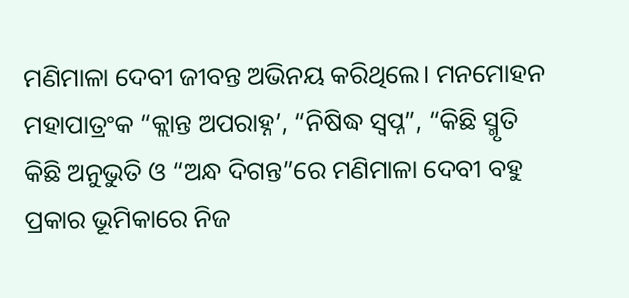ମଣିମାଳା ଦେବୀ ଜୀବନ୍ତ ଅଭିନୟ କରିଥିଲେ। ମନମୋହନ ମହାପାତ୍ରଂକ “କ୍ଲାନ୍ତ ଅପରାହ୍ନ’, “ନିଷିଦ୍ଧ ସ୍ବପ୍ନ”, “କିଛି ସ୍ମୃତି କିଛି ଅନୁଭୁତି ଓ “ଅନ୍ଧ ଦିଗନ୍ତ”ରେ ମଣିମାଳା ଦେବୀ ବହୁ ପ୍ରକାର ଭୂମିକାରେ ନିଜ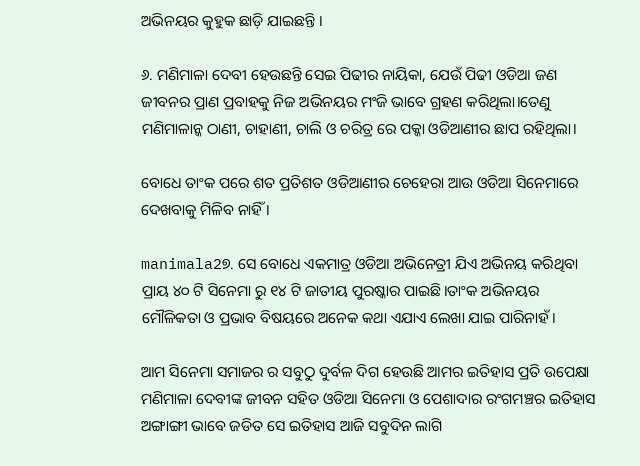ଅଭିନୟର କୁହୁକ ଛାଡ଼ି ଯାଇଛନ୍ତି ।

୬. ମଣିମାଳା ଦେବୀ ହେଉଛନ୍ତି ସେଇ ପିଢୀର ନାୟିକା, ଯେଉଁ ପିଢୀ ଓଡିଆ ଜଣ ଜୀବନର ପ୍ରାଣ ପ୍ରବାହକୁ ନିଜ ଅଭିନୟର ମଂଜି ଭାବେ ଗ୍ରହଣ କରିଥିଲା।ତେଣୁ ମଣିମାଳାନ୍କ ଠାଣୀ, ଚାହାଣୀ, ଚାଲି ଓ ଚରିତ୍ର ରେ ପକ୍କା ଓଡିଆଣୀର ଛାପ ରହିଥିଲା।

ବୋଧେ ତାଂକ ପରେ ଶତ ପ୍ରତିଶତ ଓଡିଆଣୀର ଚେହେରା ଆଉ ଓଡିଆ ସିନେମାରେ ଦେଖବାକୁ ମିଳିବ ନାହିଁ ।

manimala2୭. ସେ ବୋଧେ ଏକମାତ୍ର ଓଡିଆ ଅଭିନେତ୍ରୀ ଯିଏ ଅଭିନୟ କରିଥିବା ପ୍ରାୟ ୪୦ ଟି ସିନେମା ରୁ ୧୪ ଟି ଜାତୀୟ ପୁରଷ୍କାର ପାଇଛି।ତାଂକ ଅଭିନୟର ମୌଳିକତା ଓ ପ୍ରଭାବ ବିଷୟରେ ଅନେକ କଥା ଏଯାଏ ଲେଖା ଯାଇ ପାରିନାହଁ।

ଆମ ସିନେମା ସମାଜର ର ସବୁଠୁ ଦୁର୍ବଳ ଦିଗ ହେଉଛି ଆମର ଇତିହାସ ପ୍ରତି ଉପେକ୍ଷା ମଣିମାଳା ଦେବୀଙ୍କ ଜୀବନ ସହିତ ଓଡିଆ ସିନେମା ଓ ପେଶାଦାର ରଂଗମଞ୍ଚର ଇତିହାସ ଅଙ୍ଗାଙ୍ଗୀ ଭାବେ ଜଡିତ ସେ ଇତିହାସ ଆଜି ସବୁଦିନ ଲାଗି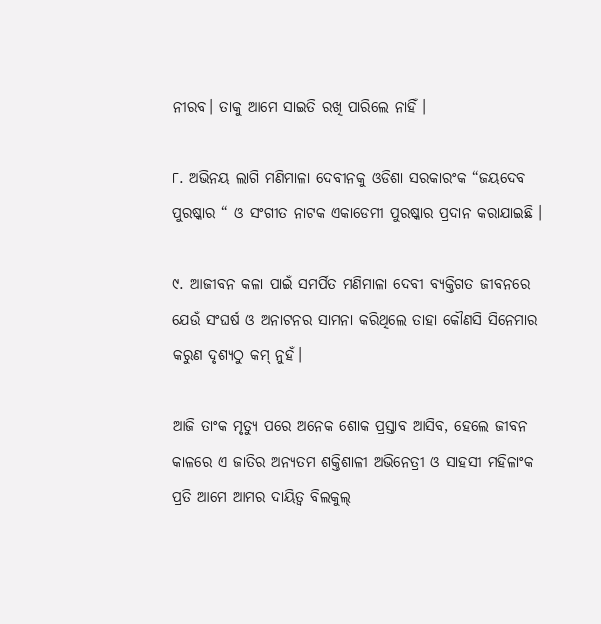ନୀରବ। ତାକୁ ଆମେ ସାଇତି ରଖି ପାରିଲେ ନାହିଁ ।

୮. ଅଭିନୟ ଲାଗି ମଣିମାଳା ଦେବୀନକୁ ଓଡିଶା ସରକାରଂକ “ଜୟଦେବ ପୁରଷ୍କାର “ ଓ ସଂଗୀତ ନାଟକ ଏକାଡେମୀ ପୁରଷ୍କାର ପ୍ରଦାନ କରାଯାଇଛି ।

୯. ଆଜୀବନ କଳା ପାଇଁ ସମର୍ପିତ ମଣିମାଳା ଦେବୀ ବ୍ୟକ୍ତିଗତ ଜୀବନରେ ଯେଉଁ ସଂଘର୍ଷ ଓ ଅନାଟନର ସାମନା କରିଥିଲେ ତାହା କୌଣସି ସିନେମାର କରୁଣ ଦୃଶ୍ୟଠୁ କମ୍ ନୁହଁ।

ଆଜି ତାଂକ ମୃତ୍ୟୁ ପରେ ଅନେକ ଶୋକ ପ୍ରସ୍ତାବ ଆସିବ, ହେଲେ ଜୀବନ କାଳରେ ଏ ଜାତିର ଅନ୍ୟତମ ଶକ୍ତିଶାଳୀ ଅଭିନେତ୍ରୀ ଓ ସାହସୀ ମହିଳାଂକ ପ୍ରତି ଆମେ ଆମର ଦାୟିତ୍ବ ବିଲକୁଲ୍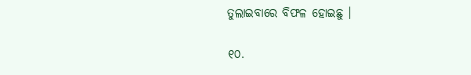ତୁଲାଇବାରେ ବିଫଳ ହୋଇଛୁ ।

୧୦.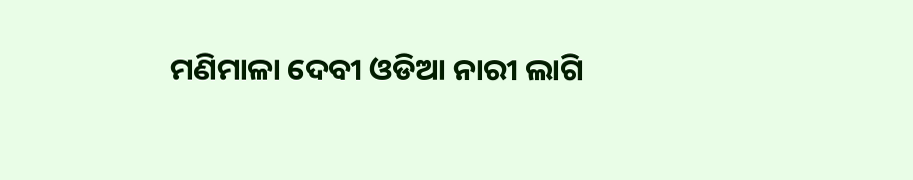ମଣିମାଳା ଦେବୀ ଓଡିଆ ନାରୀ ଲାଗି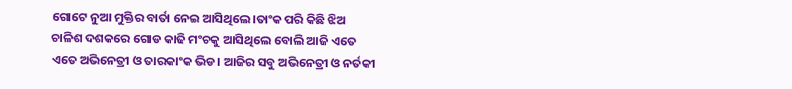ଗୋଟେ ନୁଆ ମୁକ୍ତିର ବାର୍ତା ନେଇ ଆସିଥିଲେ।ତାଂକ ପରି କିଛି ଝିଅ ଚାଳିଶ ଦଶକରେ ଗୋଡ କାଢି ମଂଚକୁ ଆସିଥିଲେ ବୋଲି ଆଜି ଏତେ ଏତେ ଅଭିନେତ୍ରୀ ଓ ତାରକାଂକ ଭିଡ। ଆଜିର ସବୁ ଅଭିନେତ୍ରୀ ଓ ନର୍ତକୀ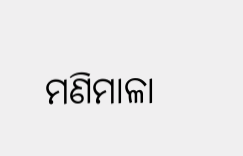ମଣିମାଳା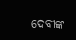ଦେବୀଙ୍କ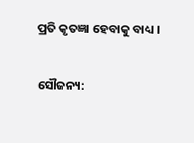ପ୍ରତି କୃତଜ୍ଞା ହେବାକୁ ବାଧ୍ୟ ।

ସୌଜନ୍ୟ: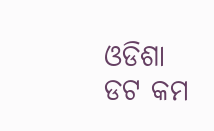ଓଡିଶା ଡଟ କମ